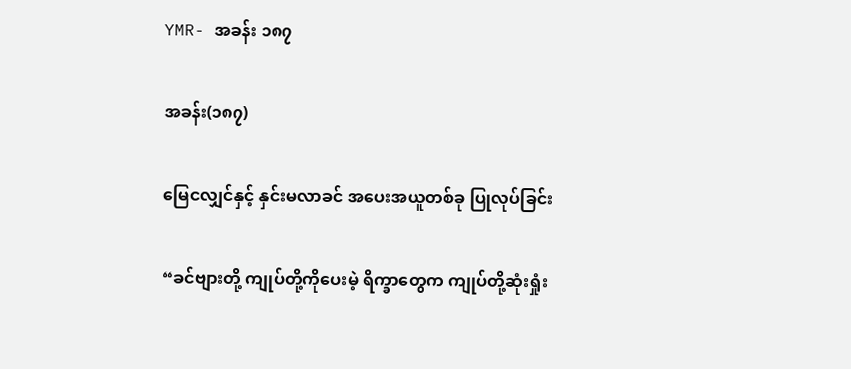YMR- အခန်း ၁၈၇

အခန်း(၁၈၇)

မြေငလျှင်နှင့် နှင်းမလာခင် အပေးအယူတစ်ခု ပြုလုပ်ခြင်း

“ခင်ဗျားတို့ ကျုပ်တို့ကိုပေးမဲ့ ရိက္ခာတွေက ကျုပ်တို့ဆုံးရှုံး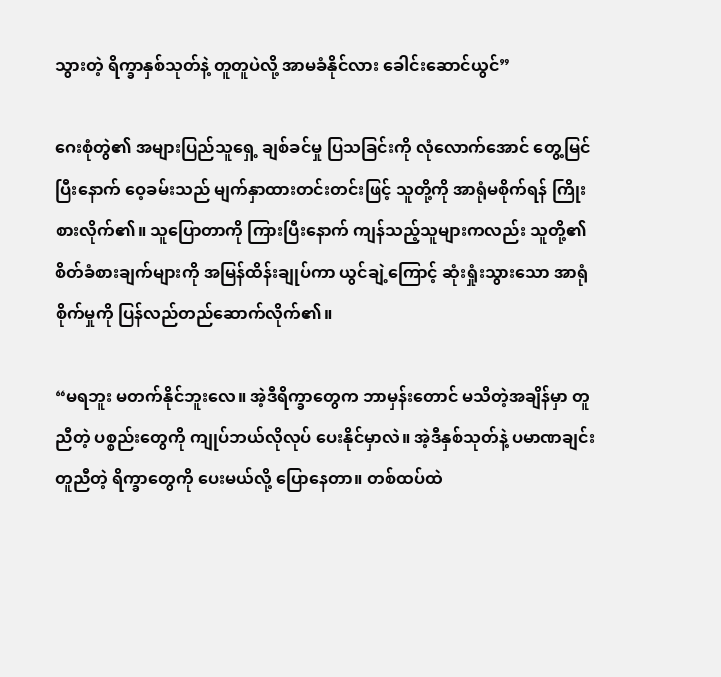သွားတဲ့ ရိက္ခာနှစ်သုတ်နဲ့ တူတူပဲလို့ အာမခံနိုင်လား ခေါင်းဆောင်ယွင်”

ဂေးစုံတွဲ၏ အများပြည်သူရှေ့ ချစ်ခင်မှု ပြသခြင်းကို လုံလောက်အောင် တွေ့မြင်ပြီးနောက် ဝေ့ခမ်းသည် မျက်နှာထားတင်းတင်းဖြင့် သူတို့ကို အာရုံမစိုက်ရန် ကြိုးစားလိုက်၏။ သူပြောတာကို ကြားပြီးနောက် ကျန်သည့်သူများကလည်း သူတို့၏ စိတ်ခံစားချက်များကို အမြန်ထိန်းချုပ်ကာ ယွင်ချဲ့ကြောင့် ဆုံးရှုံးသွားသော အာရုံစိုက်မှုကို ပြန်လည်တည်ဆောက်လိုက်၏။

“မရဘူး မတက်နိုင်ဘူးလေ။ အဲ့ဒီရိက္ခာတွေက ဘာမှန်းတောင် မသိတဲ့အချိန်မှာ တူညီတဲ့ ပစ္စည်းတွေကို ကျုပ်ဘယ်လိုလုပ် ပေးနိုင်မှာလဲ။ အဲ့ဒီနှစ်သုတ်နဲ့ ပမာဏချင်း တူညီတဲ့ ရိက္ခာတွေကို ပေးမယ်လို့ ပြောနေတာ။ တစ်ထပ်ထဲ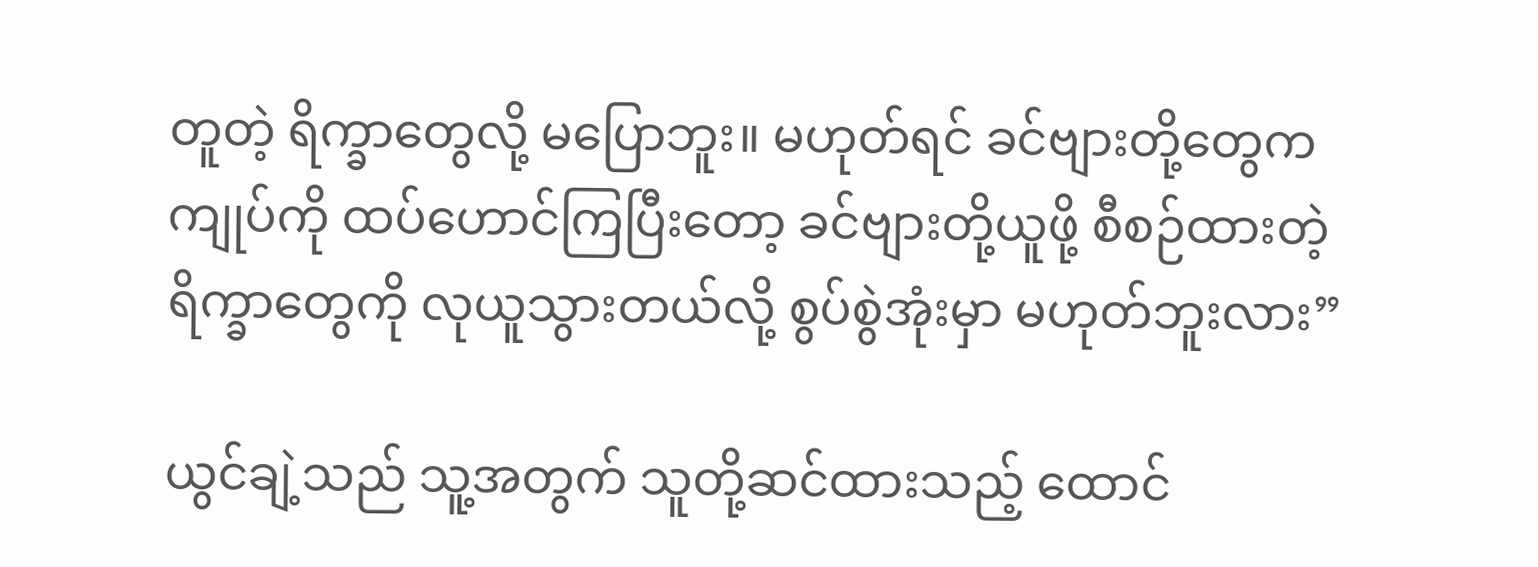တူတဲ့ ရိက္ခာတွေလို့ မပြောဘူး။ မဟုတ်ရင် ခင်ဗျားတို့တွေက ကျုပ်ကို ထပ်ဟောင်ကြပြီးတော့ ခင်ဗျားတို့ယူဖို့ စီစဉ်ထားတဲ့ ရိက္ခာတွေကို လုယူသွားတယ်လို့ စွပ်စွဲအုံးမှာ မဟုတ်ဘူးလား”

ယွင်ချဲ့သည် သူ့အတွက် သူတို့ဆင်ထားသည့် ထောင်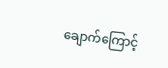ချောက်ကြောင့်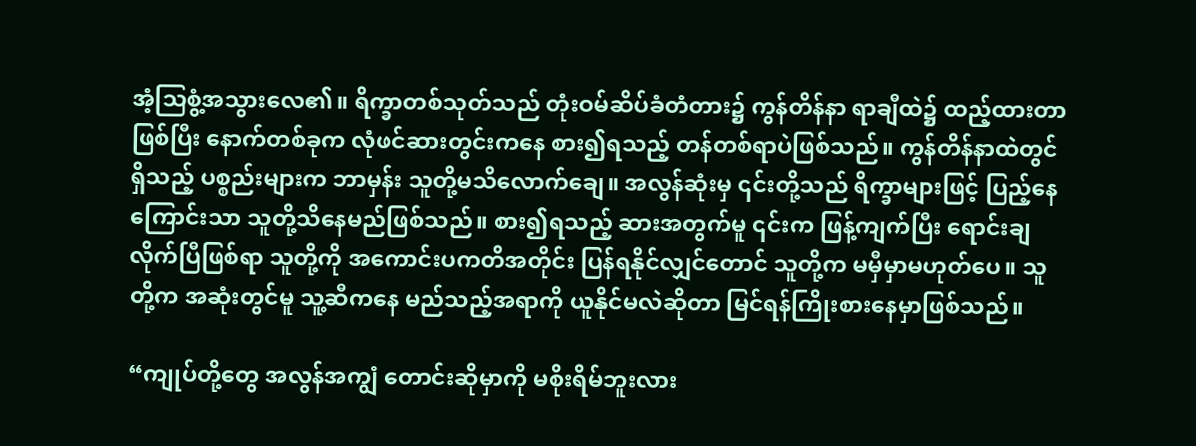အံ့သြစွံ့အသွားလေ၏။ ရိက္ခာတစ်သုတ်သည် တုံးဝမ်ဆိပ်ခံတံတား၌ ကွန်တိန်နာ ရာချီထဲ၌ ထည့်ထားတာဖြစ်ပြီး နောက်တစ်ခုက လုံဖင်ဆားတွင်းကနေ စား၍ရသည့် တန်တစ်ရာပဲဖြစ်သည်။ ကွန်တိန်နာထဲတွင်ရှိသည့် ပစ္စည်းများက ဘာမှန်း သူတို့မသိလောက်ချေ။ အလွန်ဆုံးမှ ၎င်းတို့သည် ရိက္ခာများဖြင့် ပြည့်နေကြောင်းသာ သူတို့သိနေမည်ဖြစ်သည်။ စား၍ရသည့် ဆားအတွက်မူ ၎င်းက ဖြန့်ကျက်ပြီး ရောင်းချလိုက်ပြီဖြစ်ရာ သူတို့ကို အကောင်းပကတိအတိုင်း ပြန်ရနိုင်လျှင်တောင် သူတို့က မမှီမှာမဟုတ်ပေ။ သူတို့က အဆုံးတွင်မူ သူ့ဆီကနေ မည်သည့်အရာကို ယူနိုင်မလဲဆိုတာ မြင်ရန်ကြိုးစားနေမှာဖြစ်သည်။

“ကျုပ်တို့တွေ အလွန်အကျွံ တောင်းဆိုမှာကို မစိုးရိမ်ဘူးလား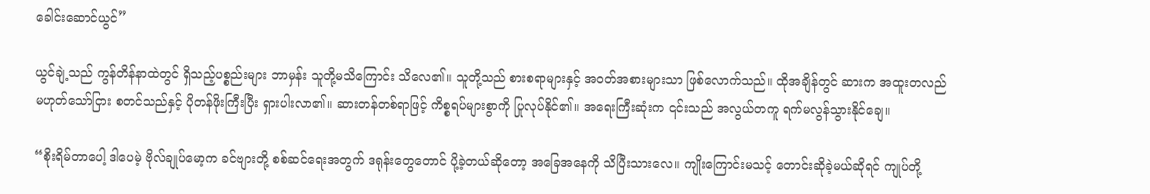ခေါင်းဆောင်ယွင်”

ယွင်ချဲ့သည် ကွန်တိန်နာထဲတွင် ရှိသည့်ပစ္စည်းများ ဘာမှန်း သူတို့မသိကြောင်း သိလေ၏။ သူတို့သည် စားစရာများနှင့် အဝတ်အစားများသာ ဖြစ်လောက်သည်။ ထိုအချိန်တွင် ဆားက အထူးတလည် မဟုတ်သော်ငြား စတင်သည်နှင့် ပိုတန်ဖိုးကြီးပြီး ရှားပါးလာ၏။ ဆားတန်တစ်ရာဖြင့် ကိစ္စရပ်များစွာကို ပြုလုပ်နိုင်၏။ အရေးကြီးဆုံးက ၎င်းသည် အလွယ်တကူ ရက်မလွန်သွားနိုင်ချေ။

“စိုးရိမ်တာပေါ့ ဒါပေမဲ့ ဗိုလ်ချုပ်မော့က ခင်ဗျားတို့ စစ်ဆင်ရေးအတွက် ဒရုန်းတွေတောင် ပို့ခဲ့တယ်ဆိုတော့ အခြေအနေကို သိပြီးသားလေ။ ကျိုးကြောင်းမသင့် တောင်းဆိုခဲ့မယ်ဆိုရင် ကျုပ်တို့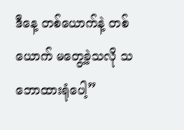ဒီနေ့ တစ်ယောက်နဲ့ တစ်ယောက် မတွေ့ခဲ့သလို သဘောထားရုံပေါ့”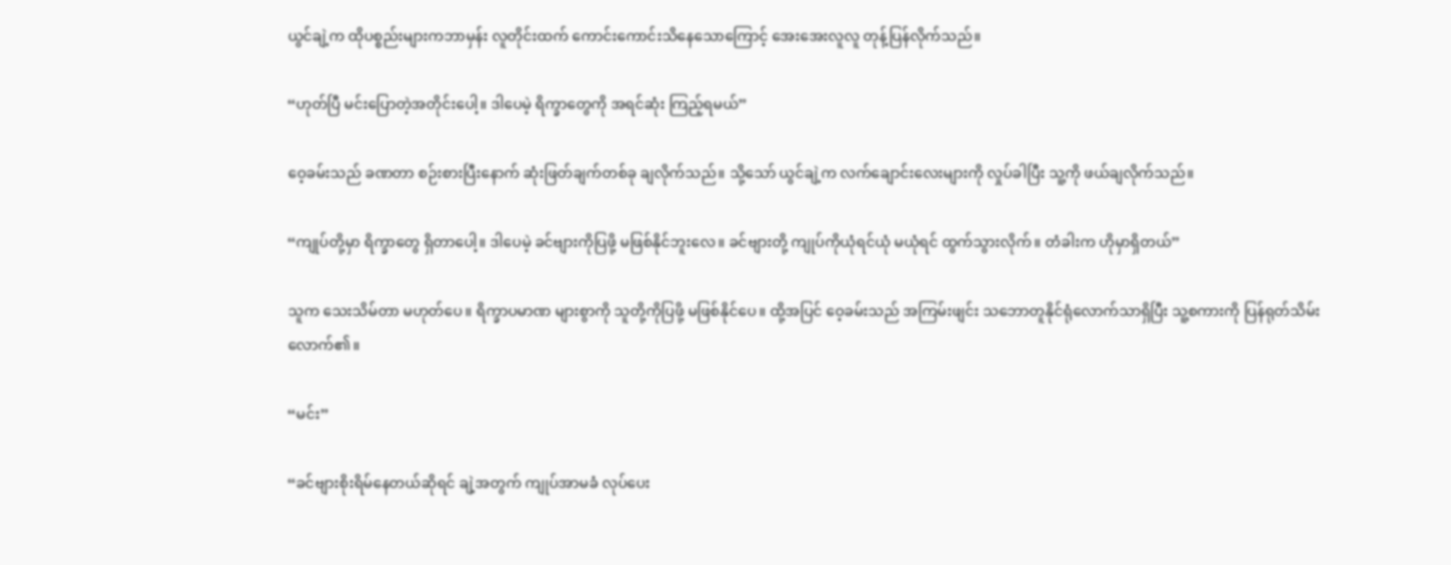ယွင်ချဲ့က ထိုပစ္စည်းများကဘာမှန်း လူတိုင်းထက် ကောင်းကောင်းသိနေသောကြောင့် အေးအေးလူလူ တုန့်ပြန်လိုက်သည်။

“ဟုတ်ပြီ မင်းပြောတဲ့အတိုင်းပေါ့။ ဒါပေမဲ့ ရိက္ခာတွေကို အရင်ဆုံး ကြည့်ရမယ်”

ဝေ့ခမ်းသည် ခဏတာ စဉ်းစားပြီးနောက် ဆုံးဖြတ်ချက်တစ်ခု ချလိုက်သည်။ သို့သော် ယွင်ချဲ့က လက်ချောင်းလေးများကို လှုပ်ခါပြီး သူ့ကို ဖယ်ချလိုက်သည်။

“ကျုပ်တို့မှာ ရိက္ခာတွေ ရှိတာပေါ့။ ဒါပေမဲ့ ခင်ဗျားကိုပြဖို့ မဖြစ်နိုင်ဘူးလေ။ ခင်ဗျားတို့ ကျုပ်ကိုယုံရင်ယုံ မယုံရင် ထွက်သွားလိုက်။ တံခါးက ဟိုမှာရှိတယ်”

သူက သေးသိမ်တာ မဟုတ်ပေ။ ရိက္ခာပမာဏ များစွာကို သူတို့ကိုပြဖို့ မဖြစ်နိုင်ပေ။ ထို့အပြင် ဝေ့ခမ်းသည် အကြမ်းဖျင်း သဘောတူနိုင်ရုံလောက်သာရှိပြီး သူ့စကားကို ပြန်ရုတ်သိမ်းလောက်၏။

“မင်း”

“ခင်ဗျားစိုးရိမ်နေတယ်ဆိုရင် ချဲ့အတွက် ကျုပ်အာမခံ လုပ်ပေး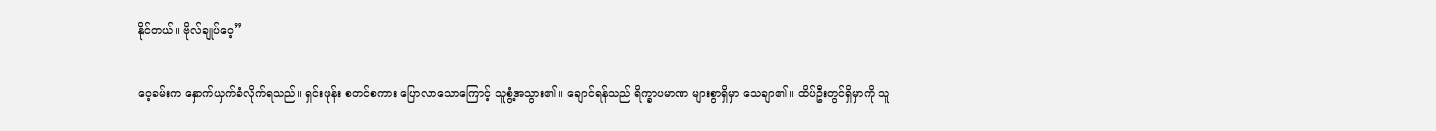နိုင်တယ်။ ဗိုလ်ချုပ်ဝေ့”

ဝေ့ခမ်းက နှောက်ယှက်ခံလိုက်ရသည်။ ရှင်းဖုန်း စတင်စကား ပြောလာသောကြောင့် သူစွံ့အသွား၏။ ချောင်ရန်သည် ရိက္ခာပမာဏ များစွာရှိမှာ သေချာ၏။ ထိပ်ဦးတွင်ရှိမှာကို သူ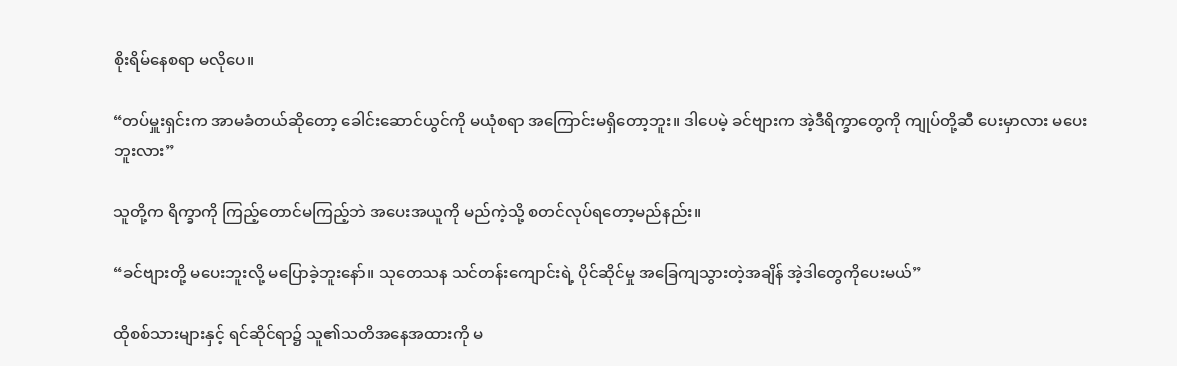စိုးရိမ်နေစရာ မလိုပေ။

“တပ်မှူးရှင်းက အာမခံတယ်ဆိုတော့ ခေါင်းဆောင်ယွင်ကို မယုံစရာ အကြောင်းမရှိတော့ဘူး။ ဒါပေမဲ့ ခင်ဗျားက အဲ့ဒီရိက္ခာတွေကို ကျုပ်တို့ဆီ ပေးမှာလား မပေးဘူးလား”

သူတို့က ရိက္ခာကို ကြည့်တောင်မကြည့်ဘဲ အပေးအယူကို မည်ကဲ့သို့ စတင်လုပ်ရတော့မည်နည်း။

“ခင်ဗျားတို့ မပေးဘူးလို့ မပြောခဲ့ဘူးနော်။ သုတေသန သင်တန်းကျောင်းရဲ့ ပိုင်ဆိုင်မှု အခြေကျသွားတဲ့အချိန် အဲ့ဒါတွေကိုပေးမယ်”

ထိုစစ်သားများနှင့် ရင်ဆိုင်ရာ၌ သူ၏သတိအနေအထားကို မ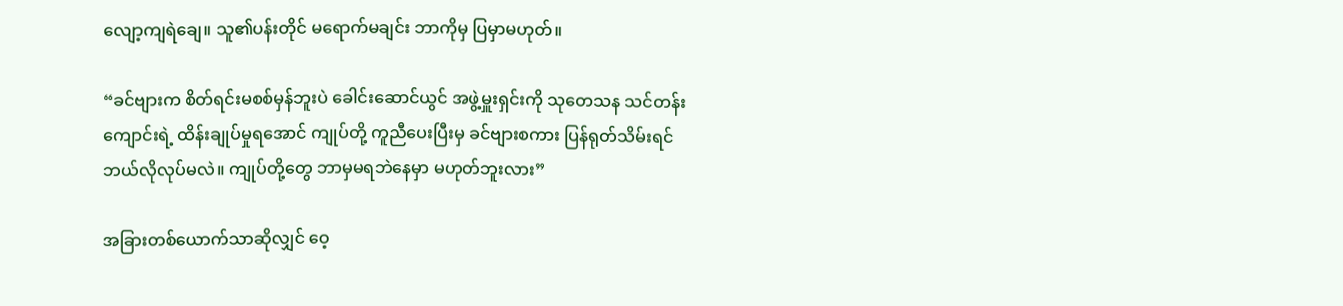လျော့ကျရဲချေ။ သူ၏ပန်းတိုင် မရောက်မချင်း ဘာကိုမှ ပြမှာမဟုတ်။

“ခင်ဗျားက စိတ်ရင်းမစစ်မှန်ဘူးပဲ ခေါင်းဆောင်ယွင် အဖွဲ့မှူးရှင်းကို သုတေသန သင်တန်းကျောင်းရဲ့ ထိန်းချုပ်မှုရအောင် ကျုပ်တို့ ကူညီပေးပြီးမှ ခင်ဗျားစကား ပြန်ရုတ်သိမ်းရင် ဘယ်လိုလုပ်မလဲ။ ကျုပ်တို့တွေ ဘာမှမရဘဲနေမှာ မဟုတ်ဘူးလား”

အခြားတစ်ယောက်သာဆိုလျှင် ဝေ့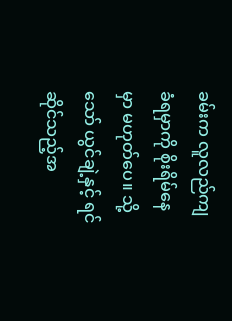ခမ်းက လူလည်ကျခံရမှာကို စိုးရိမ်နေမှာ မဟုတ်ပေ။ သို့သော် ယွင်ချဲ့နှင့် ရင်ဆိုင်သည့်အ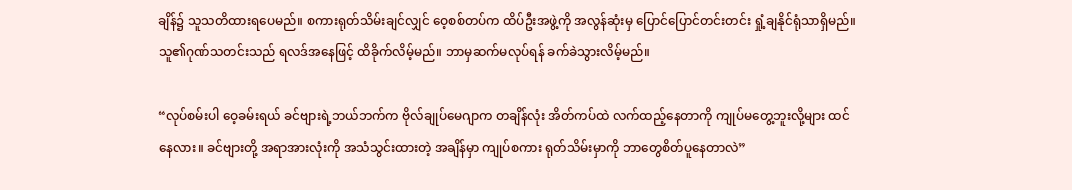ချိန်၌ သူသတိထားရပေမည်။ စကားရုတ်သိမ်းချင်လျှင် ဝေ့စစ်တပ်က ထိပ်ဦးအဖွဲ့ကို အလွန်ဆုံးမှ ပြောင်ပြောင်တင်းတင်း ရှုံ့ချနိုင်ရုံသာရှိမည်။ သူ၏ဂုဏ်သတင်းသည် ရလဒ်အနေဖြင့် ထိခိုက်လိမ့်မည်။ ဘာမှဆက်မလုပ်ရန် ခက်ခဲသွားလိမ့်မည်။

“လုပ်စမ်းပါ ဝေ့ခမ်းရယ် ခင်ဗျားရဲ့ဘယ်ဘက်က ဗိုလ်ချုပ်မေဂျာက တချိန်လုံး အိတ်ကပ်ထဲ လက်ထည့်နေတာကို ကျုပ်မတွေ့ဘူးလို့များ ထင်နေလား။ ခင်ဗျားတို့ အရာအားလုံးကို အသံသွင်းထားတဲ့ အချိန်မှာ ကျုပ်စကား ရုတ်သိမ်းမှာကို ဘာတွေစိတ်ပူနေတာလဲ”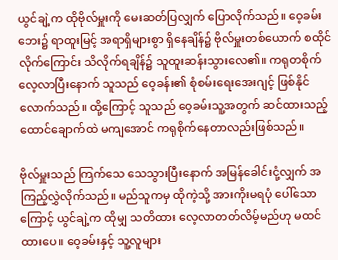ယွင်ချဲ့က ထိုဗိုလ်မှူးကို မေးဆတ်ပြလျှက် ပြောလိုက်သည်။ ဝေ့ခမ်းဘေး၌ ရာထူးမြင့် အရာရှိများစွာ ရှိနေချိန်၌ ဗိုလ်မှူးတစ်ယောက် စထိုင်လိုက်ကြောင်း သိလိုက်ရချိန်၌ သူထူးဆန်းသွားလေ၏။ ကရုတစိုက် လေ့လာပြီးနောက် သူသည် ဝေ့ခန်း၏ စုံစမ်းရေးအေးဂျင့် ဖြစ်နိုင်လောက်သည်။ ထို့ကြောင့် သူသည် ဝေ့ခမ်းသူ့အတွက် ဆင်ထားသည့် ထောင်ချောက်ထဲ မကျအောင် ကရုစိုက်နေတာလည်းဖြစ်သည်။

ဗိုလ်မှူးသည် ကြက်သေ သေသွားပြီးနောက် အမြန်ခေါင်းငုံ့လျှက် အကြည့်လွှဲလိုက်သည်။ မည်သူကမှ ထိုကဲ့သို့ အားကိုးမရပုံ ပေါ်သောကြောင့် ယွင်ချဲ့က ထိုမျှ သတိထား လေ့လာတတ်လိမ့်မည်ဟု မထင်ထားပေ။ ဝေ့ခမ်းနှင့် သူ့လူများ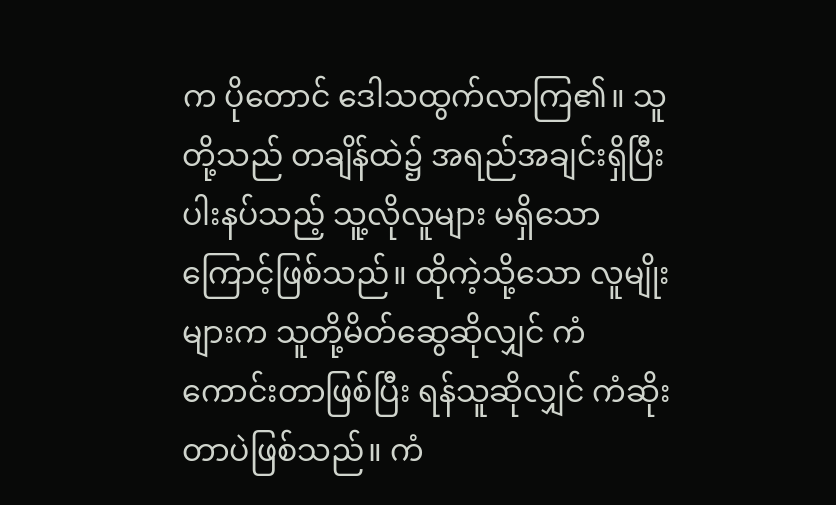က ပိုတောင် ဒေါသထွက်လာကြ၏။ သူတို့သည် တချိန်ထဲ၌ အရည်အချင်းရှိပြီး ပါးနပ်သည့် သူ့လိုလူများ မရှိသောကြောင့်ဖြစ်သည်။ ထိုကဲ့သို့သော လူမျိုးများက သူတို့မိတ်ဆွေဆိုလျှင် ကံကောင်းတာဖြစ်ပြီး ရန်သူဆိုလျှင် ကံဆိုးတာပဲဖြစ်သည်။ ကံ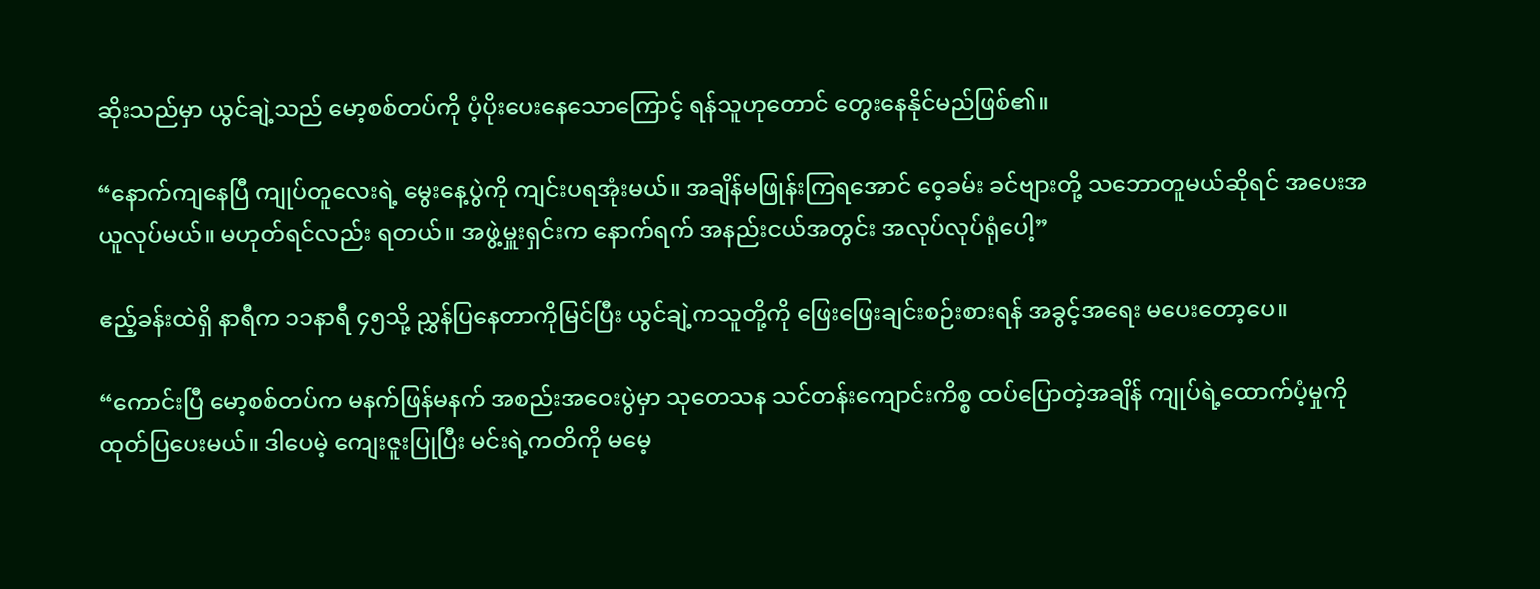ဆိုးသည်မှာ ယွင်ချဲ့သည် မော့စစ်တပ်ကို ပံ့ပိုးပေးနေသောကြောင့် ရန်သူဟုတောင် တွေးနေနိုင်မည်ဖြစ်၏။

“နောက်ကျနေပြီ ကျုပ်တူလေးရဲ့ မွေးနေ့ပွဲကို ကျင်းပရအုံးမယ်။ အချိန်မဖြုန်းကြရအောင် ဝေ့ခမ်း ခင်ဗျားတို့ သဘောတူမယ်ဆိုရင် အပေးအယူလုပ်မယ်။ မဟုတ်ရင်လည်း ရတယ်။ အဖွဲ့မှူးရှင်းက နောက်ရက် အနည်းငယ်အတွင်း အလုပ်လုပ်ရုံပေါ့”

ဧည့်ခန်းထဲရှိ နာရီက ၁၁နာရီ ၄၅သို့ ညွှန်ပြနေတာကိုမြင်ပြီး ယွင်ချဲ့ကသူတို့ကို ဖြေးဖြေးချင်းစဉ်းစားရန် အခွင့်အရေး မပေးတော့ပေ။

“ကောင်းပြီ မော့စစ်တပ်က မနက်ဖြန်မနက် အစည်းအဝေးပွဲမှာ သုတေသန သင်တန်းကျောင်းကိစ္စ ထပ်ပြောတဲ့အချိန် ကျုပ်ရဲ့ထောက်ပံ့မှုကို ထုတ်ပြပေးမယ်။ ဒါပေမဲ့ ကျေးဇူးပြုပြီး မင်းရဲ့ကတိကို မမေ့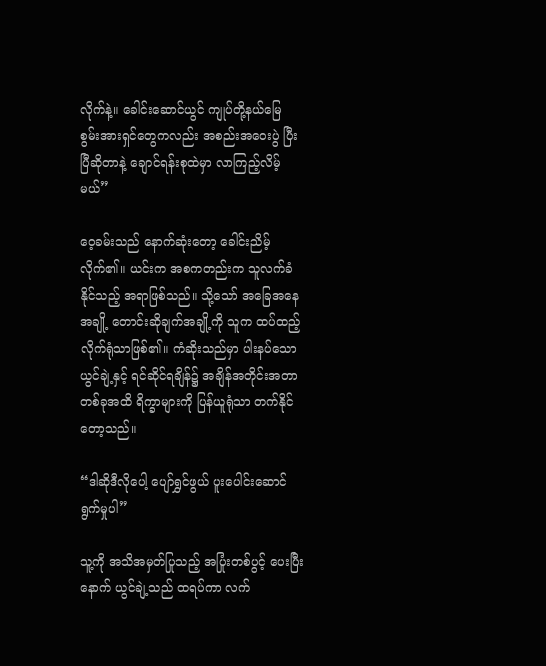လိုက်နဲ့။ ခေါင်းဆောင်ယွင် ကျုပ်တို့နယ်မြေ စွမ်းအားရှင်တွေကလည်း အစည်းအဝေးပွဲ ပြီးပြီဆိုတာနဲ့ ချောင်ရန်းစုထဲမှာ လာကြည့်လိမ့်မယ်”

ဝေ့ခမ်းသည် နောက်ဆုံးတော့ ခေါင်းညိမ့်လိုက်၏။ ယင်းက အစကတည်းက သူလက်ခံနိုင်သည့် အရာဖြစ်သည်။ သို့သော် အခြေအနေအချို့ တောင်းဆိုချက်အချို့ကို သူက ထပ်ထည့်လိုက်ရုံသာဖြစ်၏။ ကံဆိုးသည်မှာ ပါးနပ်သော ယွင်ချဲ့နှင့် ရင်ဆိုင်ရချိန်၌ အချိန်အတိုင်းအတာ တစ်ခုအထိ ရိက္ခာများကို ပြန်ယူရုံသာ တက်နိုင်တော့သည်။

“ဒါဆိုဒီလိုပေါ့ ပျော်ရွှင်ဖွယ် ပူးပေါင်းဆောင်ရွက်မှုပါ”

သူ့ကို အသိအမှတ်ပြုသည့် အပြုံးတစ်ပွင့် ပေးပြီးနောက် ယွင်ချဲ့သည် ထရပ်ကာ လက်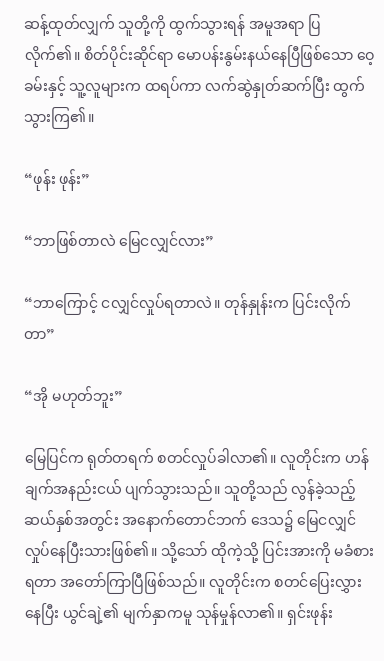ဆန့်ထုတ်လျှက် သူတို့ကို ထွက်သွားရန် အမူအရာ ပြလိုက်၏။ စိတ်ပိုင်းဆိုင်ရာ မောပန်းနွမ်းနယ်နေပြီဖြစ်သော ဝေ့ခမ်းနှင့် သူ့လူများက ထရပ်ကာ လက်ဆွဲနှုတ်ဆက်ပြီး ထွက်သွားကြ၏။

“ဖုန်း ဖုန်း”

“ဘာဖြစ်တာလဲ မြေငလျှင်လား”

“ဘာကြောင့် ငလျှင်လှုပ်ရတာလဲ။ တုန်နှုန်းက ပြင်းလိုက်တာ”

“အို မဟုတ်ဘူး”

မြေပြင်က ရုတ်တရက် စတင်လှုပ်ခါလာ၏။ လူတိုင်းက ဟန်ချက်အနည်းငယ် ပျက်သွားသည်။ သူတို့သည် လွန်ခဲ့သည့် ဆယ်နှစ်အတွင်း အနောက်တောင်ဘက် ဒေသ၌ မြေငလျှင် လှုပ်နေပြီးသားဖြစ်၏။ သို့သော် ထိုကဲ့သို့ ပြင်းအားကို မခံစားရတာ အတော်ကြာပြီဖြစ်သည်။ လူတိုင်းက စတင်ပြေးလွှားနေပြီး ယွင်ချဲ့၏ မျက်နှာကမူ သုန်မှုန်လာ၏။ ရှင်းဖုန်း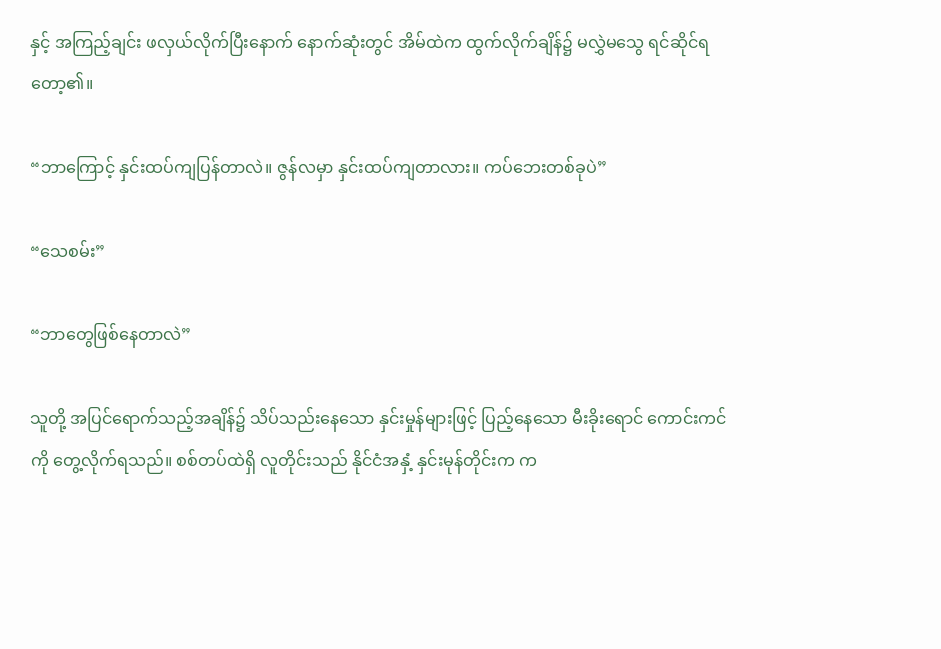နှင့် အကြည့်ချင်း ဖလှယ်လိုက်ပြီးနောက် နောက်ဆုံးတွင် အိမ်ထဲက ထွက်လိုက်ချိန်၌ မလွှဲမသွေ ရင်ဆိုင်ရတော့၏။

“ဘာကြောင့် နှင်းထပ်ကျပြန်တာလဲ။ ဇွန်လမှာ နှင်းထပ်ကျတာလား။ ကပ်ဘေးတစ်ခုပဲ”

“သေစမ်း”

“ဘာတွေဖြစ်နေတာလဲ”

သူတို့ အပြင်ရောက်သည့်အချိန်၌ သိပ်သည်းနေသော နှင်းမှုန်များဖြင့် ပြည့်နေသော မီးခိုးရောင် ကောင်းကင်ကို တွေ့လိုက်ရသည်။ စစ်တပ်ထဲရှိ လူတိုင်းသည် နိုင်ငံအနှံ့ နှင်းမုန်တိုင်းက က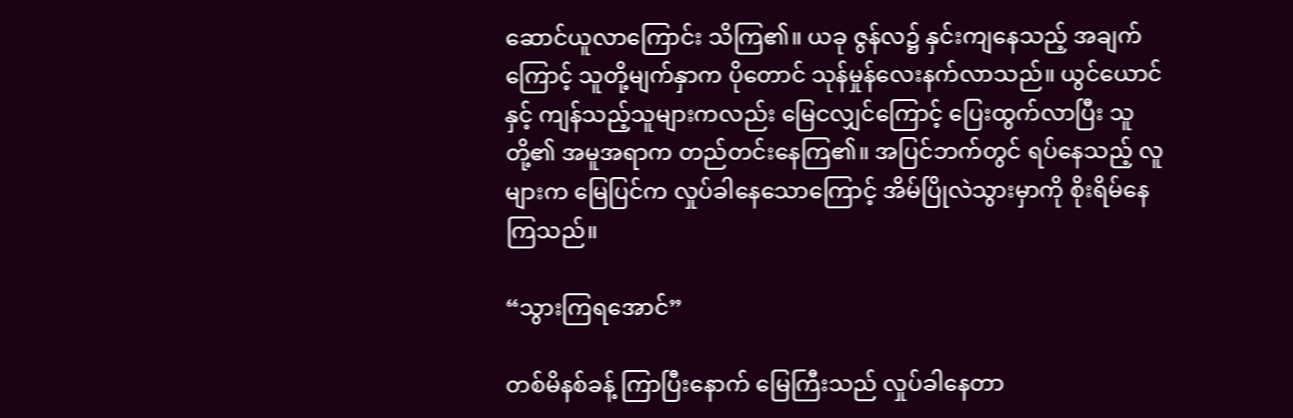ဆောင်ယူလာကြောင်း သိကြ၏။ ယခု ဇွန်လ၌ နှင်းကျနေသည့် အချက်ကြောင့် သူတို့မျက်နှာက ပိုတောင် သုန်မှုန်လေးနက်လာသည်။ ယွင်ယောင်နှင့် ကျန်သည့်သူများကလည်း မြေငလျှင်ကြောင့် ပြေးထွက်လာပြီး သူတို့၏ အမူအရာက တည်တင်းနေကြ၏။ အပြင်ဘက်တွင် ရပ်နေသည့် လူများက မြေပြင်က လှုပ်ခါနေသောကြောင့် အိမ်ပြိုလဲသွားမှာကို စိုးရိမ်နေကြသည်။

“သွားကြရအောင်”

တစ်မိနစ်ခန့် ကြာပြီးနောက် မြေကြီးသည် လှုပ်ခါနေတာ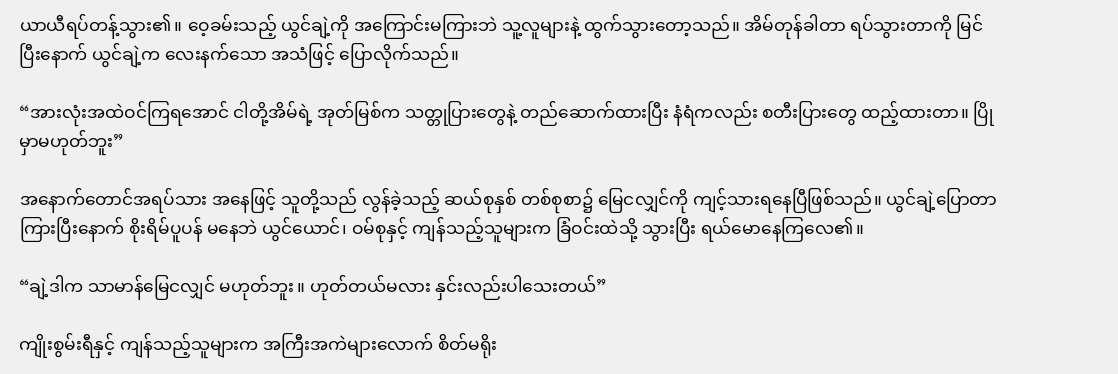ယာယီရပ်တန့်သွား၏။ ဝေ့ခမ်းသည့် ယွင်ချဲ့ကို အကြောင်းမကြားဘဲ သူ့လူများနဲ့ ထွက်သွားတော့သည်။ အိမ်တုန်ခါတာ ရပ်သွားတာကို မြင်ပြီးနောက် ယွင်ချဲ့က လေးနက်သော အသံဖြင့် ပြောလိုက်သည်။

“အားလုံးအထဲဝင်ကြရအောင် ငါတို့အိမ်ရဲ့ အုတ်မြစ်က သတ္တုပြားတွေနဲ့ တည်ဆောက်ထားပြီး နံရံကလည်း စတီးပြားတွေ ထည့်ထားတာ။ ပြိုမှာမဟုတ်ဘူး”

အနောက်တောင်အရပ်သား အနေဖြင့် သူတို့သည် လွန်ခဲ့သည့် ဆယ်စုနှစ် တစ်စုစာ၌ မြေငလျှင်ကို ကျင့်သားရနေပြီဖြစ်သည်။ ယွင်ချဲ့ပြောတာ ကြားပြီးနောက် စိုးရိမ်ပူပန် မနေဘဲ ယွင်ယောင်၊ ဝမ်စုနှင့် ကျန်သည့်သူများက ခြံဝင်းထဲသို့ သွားပြီး ရယ်မောနေကြလေ၏။

“ချဲ့ဒါက သာမာန်မြေငလျှင် မဟုတ်ဘူး။ ဟုတ်တယ်မလား နှင်းလည်းပါသေးတယ်”

ကျိုးစွမ်းရီနှင့် ကျန်သည့်သူများက အကြီးအကဲများလောက် စိတ်မရိုး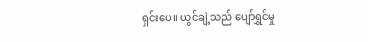ရှင်းပေ။ ယွင်ချဲ့သည် ပျော်ရွှင်မှု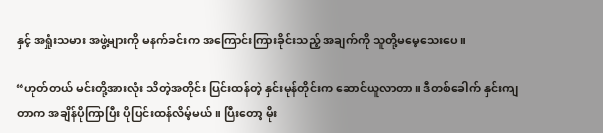နှင့် အရှုံးသမား အဖွဲ့များကို မနက်ခင်းက အကြောင်းကြားခိုင်းသည့် အချက်ကို သူတို့မမေ့သေးပေ။

“ဟုတ်တယ် မင်းတို့အားလုံး သိတဲ့အတိုင်း ပြင်းထန်တဲ့ နှင်းမုန်တိုင်းက ဆောင်ယူလာတာ။ ဒီတစ်ခေါက် နှင်းကျတာက အချိန်ပိုကြာပြီး ပိုပြင်းထန်လိမ့်မယ်။ ပြီးတော့ မိုး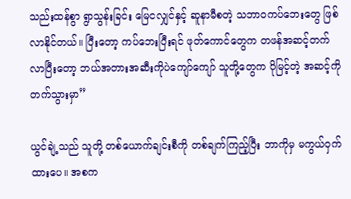သည်းထန်စွာ ရွာသွန်းခြင်း မြေငလျှင်နှင့် ဆူနာမီစတဲ့ သဘာဝကပ်ဘေးတွေ ဖြစ်လာနိုင်တယ်။ ပြီးတော့ ကပ်ဘေးပြီးရင် ဖုတ်ကောင်တွေက တဖန်အဆင့်တက်လာပြီးတော့ ဘယ်အတားအဆီးကိုပဲကျော်ကျော် သူတို့တွေက ပိုမြင့်တဲ့ အဆင့်ကို တက်သွားမှာ”

ယွင်ချဲ့သည် သူတို့ တစ်ယောက်ချင်းစီကို တစ်ချက်ကြည့်ပြီး ဘာကိုမှ မကွယ်ဝှက်ထားပေ။ အစက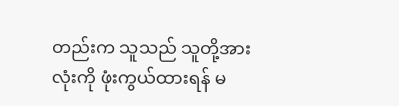တည်းက သူသည် သူတို့အားလုံးကို ဖုံးကွယ်ထားရန် မ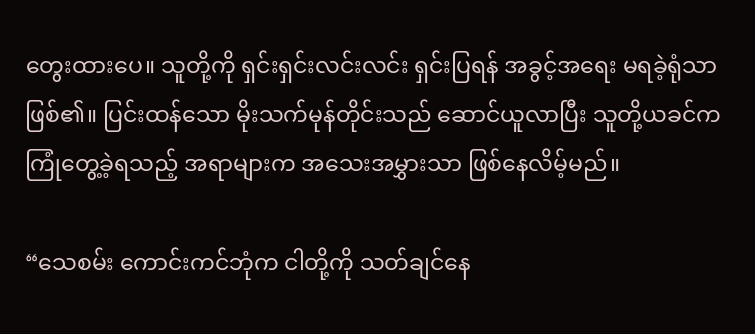တွေးထားပေ။ သူတို့ကို ရှင်းရှင်းလင်းလင်း ရှင်းပြရန် အခွင့်အရေး မရခဲ့ရုံသာဖြစ်၏။ ပြင်းထန်သော မိုးသက်မုန်တိုင်းသည် ဆောင်ယူလာပြီး သူတို့ယခင်က ကြုံတွေ့ခဲ့ရသည့် အရာများက အသေးအမွှားသာ ဖြစ်နေလိမ့်မည်။

“သေစမ်း ကောင်းကင်ဘုံက ငါတို့ကို သတ်ချင်နေ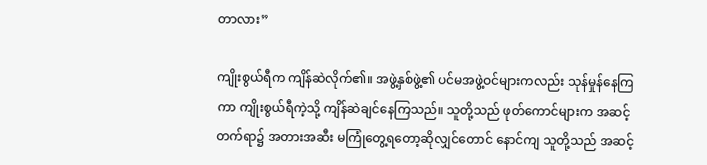တာလား”

ကျိုးစွယ်ရီက ကျိန်ဆဲလိုက်၏။ အဖွဲ့နှစ်ဖွဲ့၏ ပင်မအဖွဲ့ဝင်များကလည်း သုန်မှုန်နေကြကာ ကျိုးစွယ်ရီကဲ့သို့ ကျိန်ဆဲချင်နေကြသည်။ သူတို့သည် ဖုတ်ကောင်များက အဆင့်တက်ရာ၌ အတားအဆီး မကြုံတွေ့ရတော့ဆိုလျှင်တောင် နောင်ကျ သူတို့သည် အဆင့်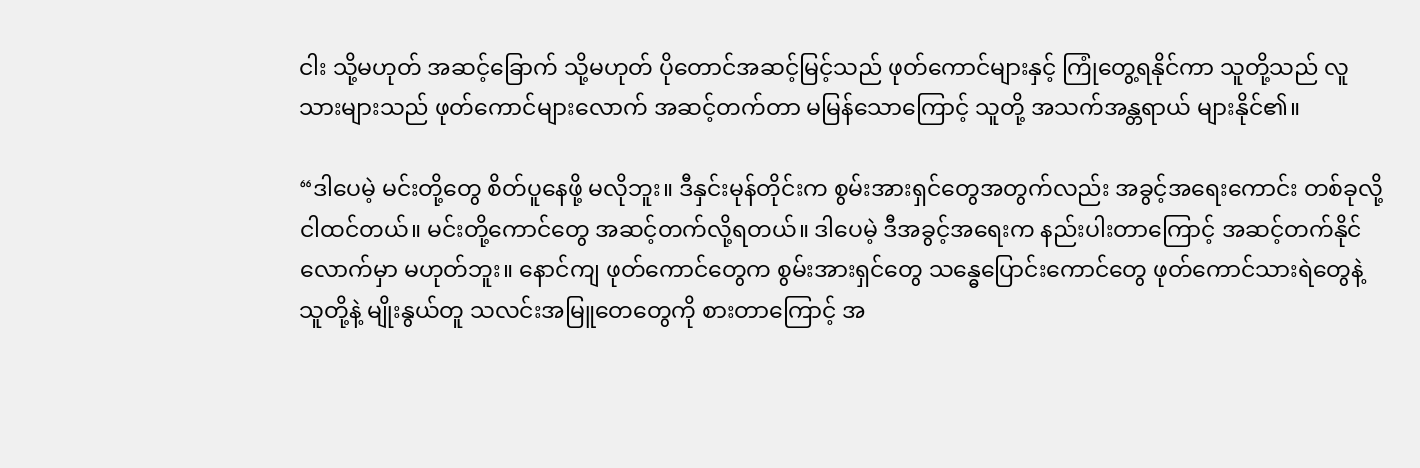ငါး သို့မဟုတ် အဆင့်ခြောက် သို့မဟုတ် ပိုတောင်အဆင့်မြင့်သည် ဖုတ်ကောင်များနှင့် ကြုံတွေ့ရနိုင်ကာ သူတို့သည် လူသားများသည် ဖုတ်ကောင်များလောက် အဆင့်တက်တာ မမြန်သောကြောင့် သူတို့ အသက်အန္တရာယ် များနိုင်၏။

“ဒါပေမဲ့ မင်းတို့တွေ စိတ်ပူနေဖို့ မလိုဘူး။ ဒီနှင်းမုန်တိုင်းက စွမ်းအားရှင်တွေအတွက်လည်း အခွင့်အရေးကောင်း တစ်ခုလို့ ငါထင်တယ်။ မင်းတို့ကောင်တွေ အဆင့်တက်လို့ရတယ်။ ဒါပေမဲ့ ဒီအခွင့်အရေးက နည်းပါးတာကြောင့် အဆင့်တက်နိုင်လောက်မှာ မဟုတ်ဘူး။ နောင်ကျ ဖုတ်ကောင်တွေက စွမ်းအားရှင်တွေ သန္ဓေပြောင်းကောင်တွေ ဖုတ်ကောင်သားရဲတွေနဲ့ သူတို့နဲ့ မျိုးနွယ်တူ သလင်းအမြူတေတွေကို စားတာကြောင့် အ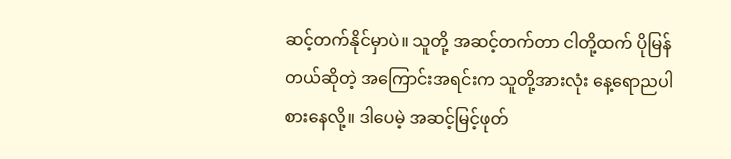ဆင့်တက်နိုင်မှာပဲ။ သူတို့ အဆင့်တက်တာ ငါတို့ထက် ပိုမြန်တယ်ဆိုတဲ့ အကြောင်းအရင်းက သူတို့အားလုံး နေ့ရောညပါ စားနေလို့။ ဒါပေမဲ့ အဆင့်မြင့်ဖုတ်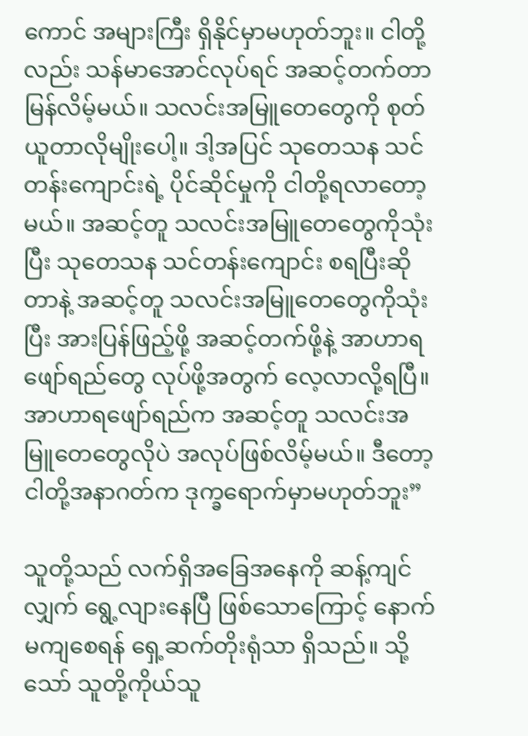ကောင် အများကြီး ရှိနိုင်မှာမဟုတ်ဘူး။ ငါတို့လည်း သန်မာအောင်လုပ်ရင် အဆင့်တက်တာ မြန်လိမ့်မယ်။ သလင်းအမြူတေတွေကို စုတ်ယူတာလိုမျိုးပေါ့။ ဒါ့အပြင် သုတေသန သင်တန်းကျောင်းရဲ့ ပိုင်ဆိုင်မှုကို ငါတို့ရလာတော့မယ်။ အဆင့်တူ သလင်းအမြူတေတွေကိုသုံးပြီး သုတေသန သင်တန်းကျောင်း စရပြီးဆိုတာနဲ့ အဆင့်တူ သလင်းအမြူတေတွေကိုသုံးပြီး အားပြန်ဖြည့်ဖို့ အဆင့်တက်ဖို့နဲ့ အာဟာရဖျော်ရည်တွေ လုပ်ဖို့အတွက် လေ့လာလို့ရပြီ။ အာဟာရဖျော်ရည်က အဆင့်တူ သလင်းအမြူတေတွေလိုပဲ အလုပ်ဖြစ်လိမ့်မယ်။ ဒီတော့ ငါတို့အနာဂတ်က ဒုက္ခရောက်မှာမဟုတ်ဘူး”

သူတို့သည် လက်ရှိအခြေအနေကို ဆန့်ကျင်လျှက် ရွေ့လျားနေပြီ ဖြစ်သောကြောင့် နောက်မကျစေရန် ရှေ့ဆက်တိုးရုံသာ ရှိသည်။ သို့သော် သူတို့ကိုယ်သူ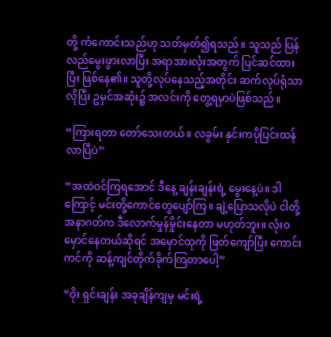တို့ ကံကောင်းသည်ဟု သတ်မှတ်၍ရသည်။ သူသည် ပြန်လည်မွေးဖွားလာပြီး အရာအားလုံးအတွက် ပြင်ဆင်ထားပြီး ဖြစ်နေ၏။ သူတို့လုပ်နေသည့်အတိုင်း ဆက်လုပ်ရုံသာလိုပြီး ဥမှင်အဆုံး၌ အလင်းကို တွေ့ရမှာပဲဖြစ်သည်။

“ကြားရတာ တော်သေးတယ်။ လခွမ်း နှင်းကပိုပြင်းထန်လာပြီပဲ”

“အထဲဝင်ကြရအောင် ဒီနေ့ ချန်းချန်းရဲ့ မွေးနေ့ပဲ။ ဒါကြောင့် မင်းတို့ကောင်တွေပျော်ကြ။ ချဲ့ပြောသလိုပဲ ငါတို့အနာဂတ်က ဒီလောက်မှုန်မှိုင်းနေတာ မဟုတ်ဘူး။ လုံးဝမှောင်နေတယ်ဆိုရင် အမှောင်ထုကို ဖြတ်ကျော်ပြီး ကောင်းကင်ကို ဆန့်ကျင်တိုက်ခိုက်ကြတာပေါ့”

“ဝိုး ရှင်းချန်း အခုချိန်ကျမှ မင်းရဲ့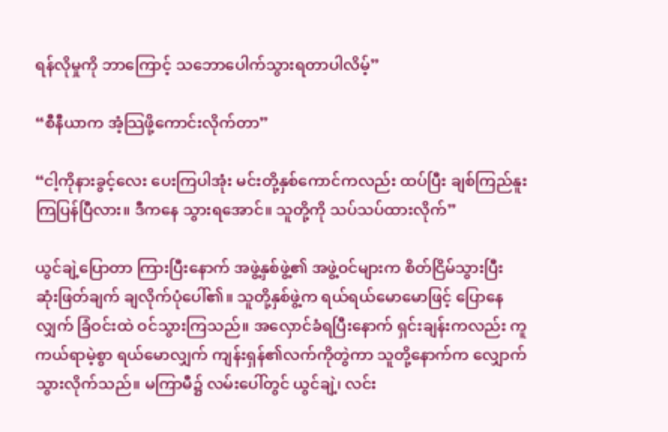ရန်လိုမှုကို ဘာကြောင့် သဘောပေါက်သွားရတာပါလိမ့်”

“စီနီယာက အံ့သြဖို့ကောင်းလိုက်တာ”

“ငါ့ကိုနားခွင့်လေး ပေးကြပါအုံး မင်းတို့နှစ်ကောင်ကလည်း ထပ်ပြီး ချစ်ကြည်နူးကြပြန်ပြီလား။ ဒီကနေ သွားရအောင်။ သူတို့ကို သပ်သပ်ထားလိုက်”

ယွင်ချဲ့ပြောတာ ကြားပြီးနောက် အဖွဲ့နှစ်ဖွဲ့၏ အဖွဲ့ဝင်များက စိတ်ငြိမ်သွားပြီး ဆုံးဖြတ်ချက် ချလိုက်ပုံပေါ်၏။ သူတို့နှစ်ဖွဲ့က ရယ်ရယ်မောမောဖြင့် ပြောနေလျှက် ခြံဝင်းထဲ ဝင်သွားကြသည်။ အလှောင်ခံရပြီးနောက် ရှင်းချန်းကလည်း ကူကယ်ရာမဲ့စွာ ရယ်မောလျှက် ကျန်းရှန်၏လက်ကိုတွဲကာ သူတို့နောက်က လျှောက်သွားလိုက်သည်။ မကြာမီ၌ လမ်းပေါ်တွင် ယွင်ချဲ့၊ လင်း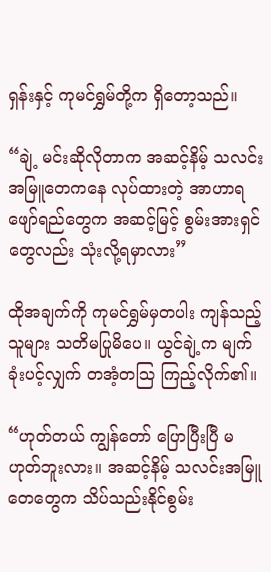ရှန်းနှင့် ကုမင်ရွှမ်တို့က ရှိတော့သည်။

“ချဲ့ မင်းဆိုလိုတာက အဆင့်နိမ့် သလင်းအမြူတေကနေ လုပ်ထားတဲ့ အာဟာရဖျော်ရည်တွေက အဆင့်မြင့် စွမ်းအားရှင်တွေလည်း သုံးလို့ရမှာလား”

ထိုအချက်ကို ကုမင်ရွှမ်မှတပါး ကျန်သည့်သူများ သတိမပြုမိပေ။ ယွင်ချဲ့က မျက်ခုံးပင့်လျှက် တအံ့တသြ ကြည့်လိုက်၏။

“ဟုတ်တယ် ကျွန်တော် ပြောပြီးပြီ မဟုတ်ဘူးလား။ အဆင့်နိမ့် သလင်းအမြူတေတွေက သိပ်သည်းနိုင်စွမ်း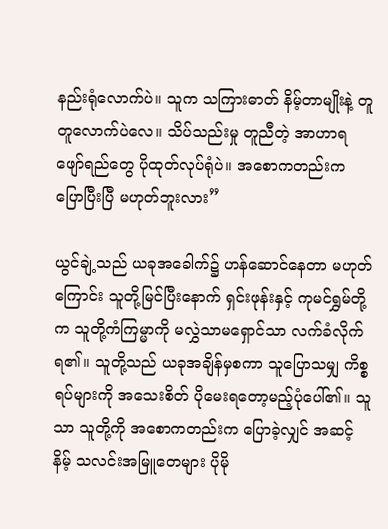နည်းရုံလောက်ပဲ။ သူက သကြားဓာတ် နိမ့်တာမျိုးနဲ့ တူတူလောက်ပဲလေ။ သိပ်သည်းမှု တူညီတဲ့ အာဟာရဖျော်ရည်တွေ ပိုထုတ်လုပ်ရုံပဲ။ အစောကတည်းက ပြောပြီးပြီ မဟုတ်ဘူးလား”

ယွင်ချဲ့သည် ယခုအခေါက်၌ ဟန်ဆောင်နေတာ မဟုတ်ကြောင်း သူတို့မြင်ပြီးနောက် ရှင်းဖုန်းနှင့် ကုမင်ရွှမ်တို့က သူတို့ကံကြမ္မာကို မလွှဲသာမရှောင်သာ လက်ခံလိုက်ရ၏။ သူတို့သည် ယခုအချိန်မှစကာ သူပြောသမျှ ကိစ္စရပ်များကို အသေးစိတ် ပိုမေးရတော့မည့်ပုံပေါ်၏။ သူသာ သူတို့ကို အစောကတည်းက ပြောခဲ့လျှင် အဆင့်နိမ့် သလင်းအမြူတေများ ပိုမို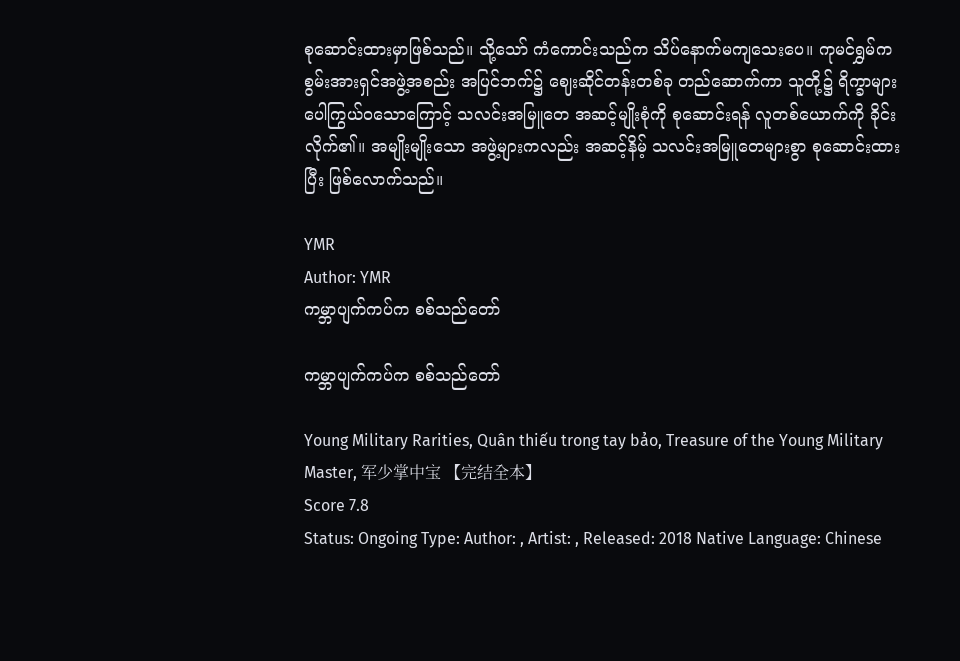စုဆောင်းထားမှာဖြစ်သည်။ သို့သော် ကံကောင်းသည်က သိပ်နောက်မကျသေးပေ။ ကုမင်ရွှမ်က စွမ်းအားရှင်အဖွဲ့အစည်း အပြင်ဘက်၌ ဈေးဆိုင်တန်းတစ်ခု တည်ဆောက်ကာ သူတို့၌ ရိက္ခာများ ပေါကြွယ်ဝသောကြောင့် သလင်းအမြူတေ အဆင့်မျိုးစုံကို စုဆောင်းရန် လူတစ်ယောက်ကို ခိုင်းလိုက်၏။ အမျိုးမျိုးသော အဖွဲ့များကလည်း အဆင့်နိမ့် သလင်းအမြူတေများစွာ စုဆောင်းထားပြီး ဖြစ်လောက်သည်။

YMR
Author: YMR
ကမ္ဘာပျက်ကပ်က စစ်သည်တော်

ကမ္ဘာပျက်ကပ်က စစ်သည်တော်

Young Military Rarities, Quân thiếu trong tay bảo, Treasure of the Young Military Master, 军少掌中宝 【完结全本】
Score 7.8
Status: Ongoing Type: Author: , Artist: , Released: 2018 Native Language: Chinese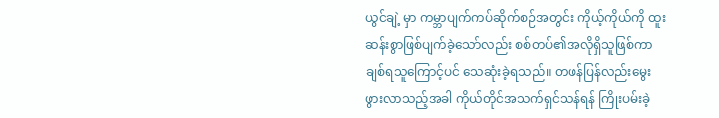ယွင်ချဲ့ မှာ ကမ္ဘာပျက်ကပ်ဆိုက်စဉ်အတွင်း ကိုယ့်ကိုယ်ကို ထူးဆန်းစွာဖြစ်ပျက်ခဲ့သော်လည်း စစ်တပ်၏အလိုရှိသူဖြစ်ကာ ချစ်ရသူကြောင့်ပင် သေဆုံးခဲ့ရသည်။ တဖန်ပြန်လည်းမွေးဖွားလာသည့်အခါ ကိုယ်တိုင်အသက်ရှင်သန်ရန် ကြိုးပမ်းခဲ့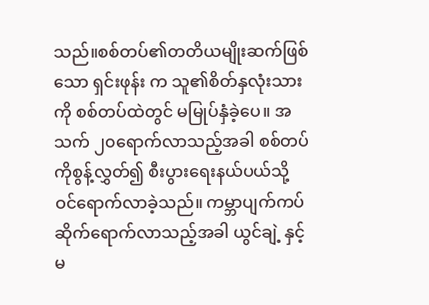သည်။စစ်တပ်၏တတိယမျိုးဆက်ဖြစ်သော ရှင်းဖုန်း က သူ၏စိတ်နှလုံးသားကို စစ်တပ်ထဲတွင် မမြုပ်နှံခဲ့ပေ။ အသက် ၂၀ရောက်လာသည့်အခါ စစ်တပ်ကိုစွန့်လွှတ်၍ စီးပွားရေးနယ်ပယ်သို့ ဝင်ရောက်လာခဲ့သည်။ ကမ္ဘာပျက်ကပ်ဆိုက်ရောက်လာသည့်အခါ ယွင်ချဲ့ နှင့် မ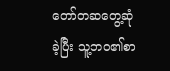တော်တဆတွေ့ဆုံခဲ့ပြီး သူ့ဘဝ၏စာ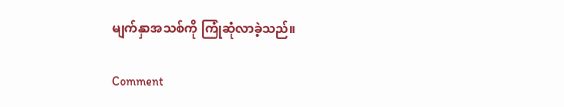မျက်နှာအသစ်ကို ကြုံဆုံလာခဲ့သည်။

Comment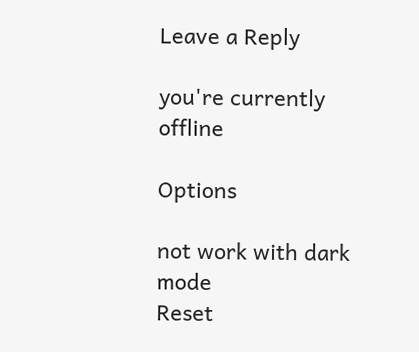Leave a Reply

you're currently offline

Options

not work with dark mode
Reset